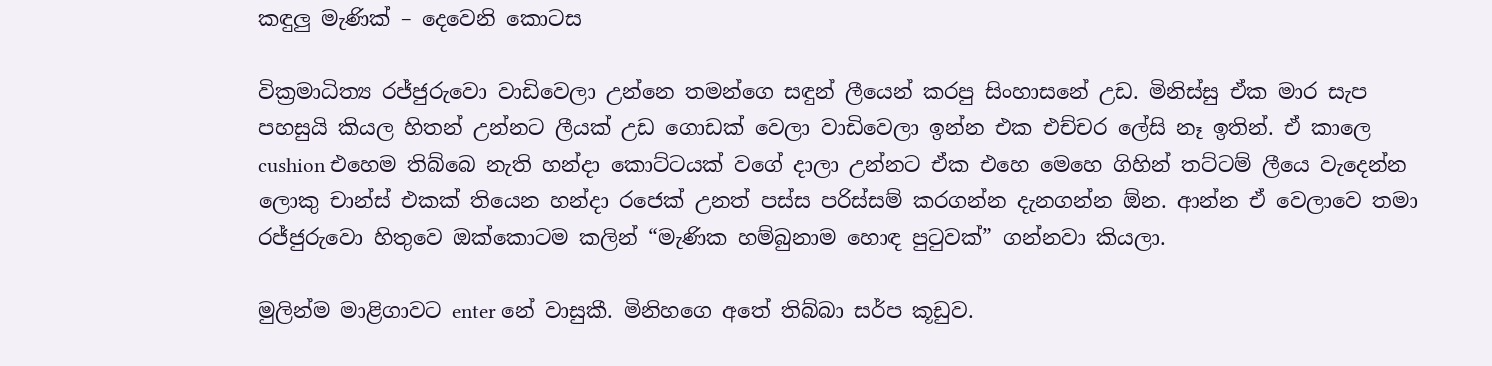කඳුලු මැණික් – දෙවෙනි කොටස

වික්‍රමාධිත්‍ය රජ්ජුරුවො වාඩිවෙලා උන්නෙ තමන්ගෙ සඳුන් ලීයෙන් කරපු සිංහාසනේ උඩ. මිනිස්සු ඒක මාර සැප පහසුයි කියල හිතන් උන්නට ලීයක් උඩ ගොඩක් වෙලා වාඩිවෙලා ඉන්න එක එච්චර ලේසි නෑ ඉතින්. ඒ කාලෙ cushion එහෙම තිබ්බෙ නැති හන්දා කොට්ටයක් වගේ දාලා උන්නට ඒක එහෙ මෙහෙ ගිහින් තට්ටම් ලීයෙ වැදෙන්න ලොකු චාන්ස් එකක් තියෙන හන්දා රජෙක් උනත් පස්ස පරිස්සම් කරගන්න දැනගන්න ඕන. ආන්න ඒ වෙලාවෙ තමා රජ්ජුරුවො හිතුවෙ ඔක්කොටම කලින් “මැණික හම්බුනාම හොඳ පුටුවක්” ගන්නවා කියලා.

මුලින්ම මාළිගාවට enter නේ වාසුකී. මිනිහගෙ අතේ තිබ්බා සර්ප කූඩුව.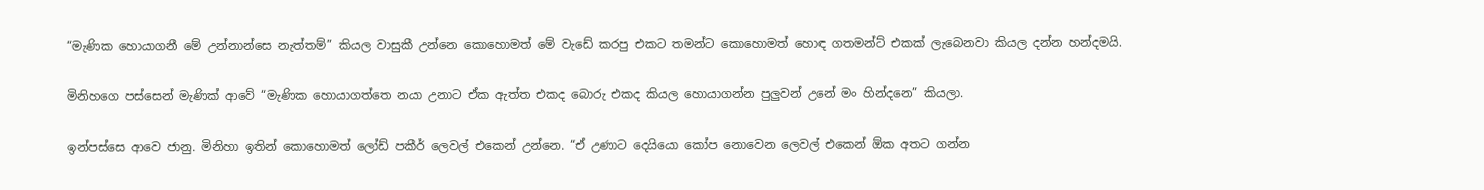“මැණික හොයාගනී මේ උන්නාන්සෙ නැත්තම්” කියල වාසුකී උන්නෙ කොහොමත් මේ වැඩේ කරපු එකට තමන්ට කොහොමත් හොඳ ගතමන්ට් එකක් ලැබෙනවා කියල දන්න හන්දමයි.

මිනිහගෙ පස්සෙන් මැණික් ආවේ “මැණික හොයාගත්තෙ නයා උනාට ඒක ඇත්ත එකද බොරු එකද කියල හොයාගන්න පුලුවන් උනේ මං හින්දනෙ” කියලා.

ඉන්පස්සෙ ආවෙ ජානු. මිනිහා ඉතින් කොහොමත් ලෝඩ් පකීර් ලෙවල් එකෙන් උන්නෙ. “ඒ උණාට දෙයියො කෝප නොවෙන ලෙවල් එකෙන් ඕක අතට ගන්න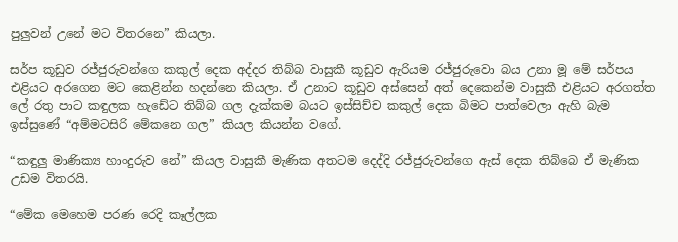පුලුවන් උනේ මට විතරනෙ” කියලා.

සර්ප කූඩුව රජ්ජුරුවන්ගෙ කකුල් දෙක අද්දර තිබ්බ වාසුකී කූඩුව ඇරියම රජ්ජුරුවො බය උනා මූ මේ සර්පය එළියට අරගෙන මට කෙළින්න හදන්නෙ කියලා. ඒ උනාට කූඩුව අස්සෙන් අත් දෙකෙන්ම වාසුකී එළියට අරගත්ත ලේ රතු පාට කඳුලක හැඩේට තිබ්බ ගල දැක්කම බයට ඉස්සිච්ච කකුල් දෙක බිමට පාත්වෙලා ඇහි බැම ඉස්සුණේ “අම්මටසිරි මේකනෙ ගල” කියල කියන්න වගේ.

“කඳුලු මාණික්‍ය හාංදුරුව නේ” කියල වාසුකී මැණික අතටම දෙද්දි රජ්ජුරුවන්ගෙ ඇස් දෙක තිබ්බෙ ඒ මැණික උඩම විතරයි.

“මේක මෙහෙම පරණ රෙදි කෑල්ලක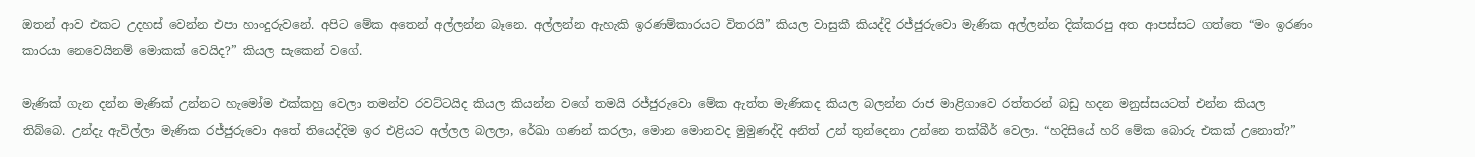ඔතන් ආව එකට උදහස් වෙන්න එපා හාංදුරුවනේ. අපිට මේක අතෙන් අල්ලන්න බෑනෙ. අල්ලන්න ඇහැකි ඉරණම්කාරයට විතරයි” කියල වාසුකී කියද්දි රජ්ජුරුවො මැණික අල්ලන්න දික්කරපු අත ආපස්සට ගත්තෙ “මං ඉරණං කාරයා නෙවෙයිනම් මොකක් වෙයිද?” කියල සැකෙන් වගේ.

මැණික් ගැන දන්න මැණික් උන්නට හැමෝම එක්කහු වෙලා තමන්ව රවට්ටයිද කියල කියන්න වගේ තමයි රජ්ජුරුවො මේක ඇත්ත මැණිකද කියල බලන්න රාජ මාළිගාවෙ රත්තරන් බඩු හදන මනුස්සයටත් එන්න කියල තිබ්බෙ. උන්දැ ඇවිල්ලා මැණික රජ්ජුරුවො අතේ තියෙද්දිම ඉර එළියට අල්ලල බලලා, රේඛා ගණන් කරලා, මොන මොනවද මුමුණද්දි අනිත් උන් තුන්දෙනා උන්නෙ තක්බීර් වෙලා. “හදිසියේ හරි මේක බොරු එකක් උනොත්?”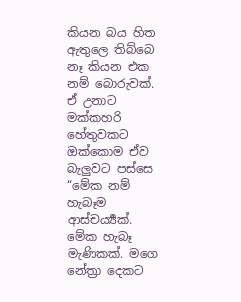කියන බය හිත ඇතුලෙ තිබ්බෙ නෑ කියන එක නම් බොරුවක්. ඒ උනාට මක්කහරි හේතුවකට ඔක්කොම ඒව බැලුවට පස්සෙ “මේක නම් හැබෑම ආස්චර්‍ය්‍යක්. මේක හැබෑ මැණිකක්. මගෙ නේත්‍රා දෙකට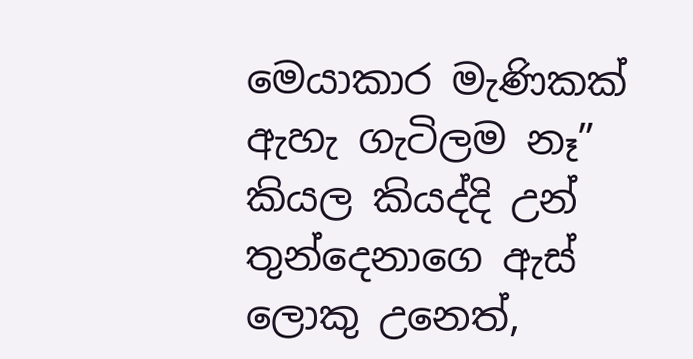මෙයාකාර මැණිකක් ඇහැ ගැටිලම නෑ” කියල කියද්දි උන් තුන්දෙනාගෙ ඇස් ලොකු උනෙත්,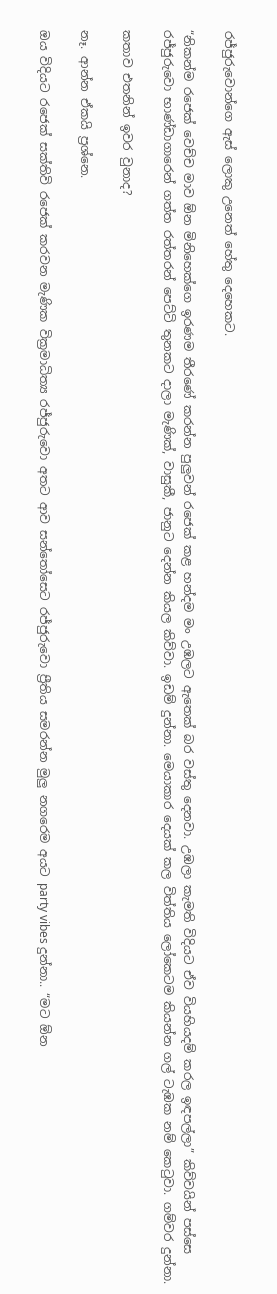රජ්ජුරුවොන්ගෙ ඇස් ලොකු උනෙත් හේතු දෙහෙකට.

“නිකන්ම රජෙක් වෙච්ච මාව ඕන මිනිහෙක්ගෙ ඉරණම තීරණේ කරන්න පුලුවන් රජෙක් කළ හන්දම මං උඹලට ඇතෙක් බර වස්තු දෙනවා. උඹලා කැමති විදියට ඒව වියහියදම් කරල ඉඳපල්ලා” කිව්වයින් පස්සෙ රජ්ජුරුවො භාණ්ඩාගාරෙන් ගත්ත රත්තරන් පෙට්ටි තුනකට දාලා මැණික්, වාසුකී, ජානුට දෙන්න කියල කිව්වා. ඉඩම් දුන්නා. මෙයාකාර දෙයක් කල විත්තිය ලෝකෙටම කියන්න ගල් ටැඹක නම් කෙටුවා. ගම්වර දුන්නා.

කතාව එතනින් ඉවර වුනාද?

නෑ. ආන්න ඒකයි ප්‍රශ්නෙ.

ඔය විදියට රජෙක් සක්තිවි රජෙක් කරවන මැණික වික්‍රමාධිත්‍ය රජ්ජුරුවො අතට ආව සන්තෝසෙට රජ්ජුරුවො ප්‍රීතිය සමරන්න මුලු නගරෙම අයට party vibes දුන්නා.. “මට ඕන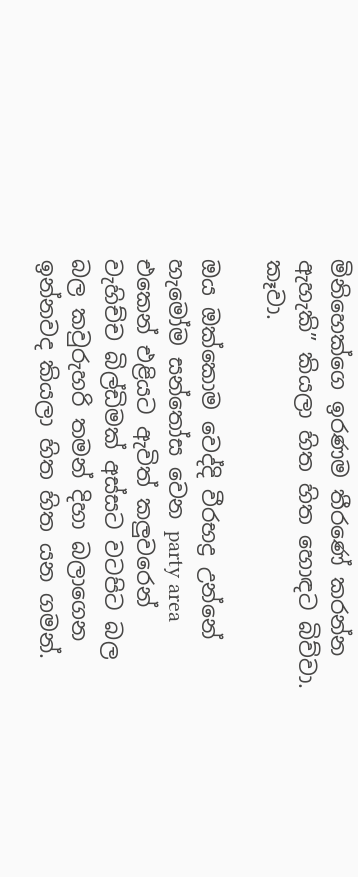මිනිහෙක්ගෙ ඉරණම තීරණේ කරන්න ඇහැකි” කියලා හිත හිත හොඳට බිව්වා. කෑවා.

ඔය ඔක්කොම වෙද්දි වීරභද්‍ර උන්නේ හැමෝම සන්තෝස වෙන party area එකෙන් එළියට ඇවිත් කලුවරෙන් වැහිච්ච බිල්ඩිමක් අස්සට වටපිට බල බල කවුරුහරි තමන් දිහා බලාගෙන ඉන්නවද කියලා හිත හිත යන ගමන්.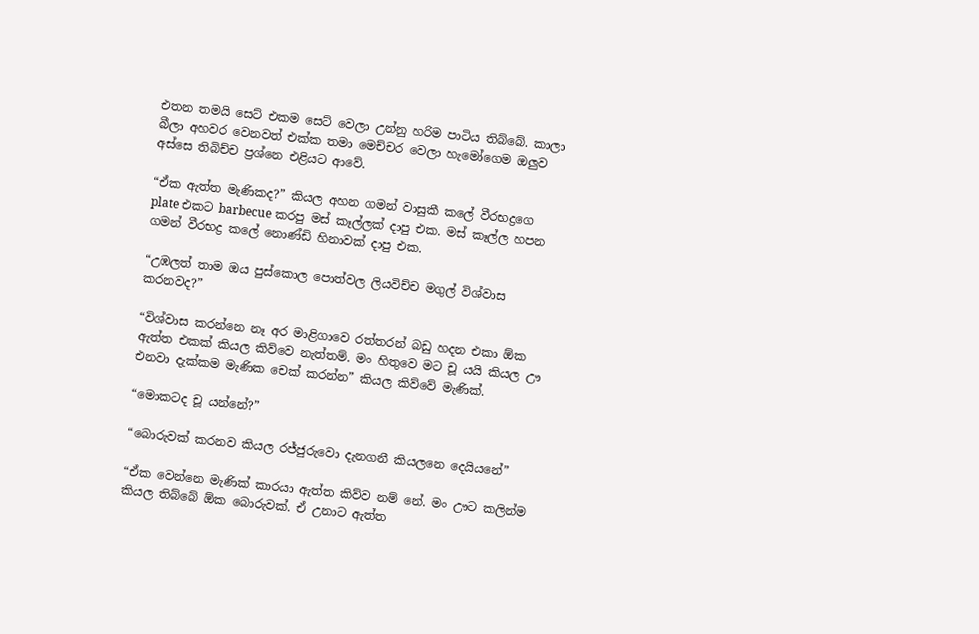එතන තමයි සෙට් එකම සෙට් වෙලා උන්නු හරිම පාටිය තිබ්බේ. කාලා බීලා අහවර වෙනවත් එක්ක තමා මෙච්චර වෙලා හැමෝගෙම ඔලුව අස්සෙ තිබිච්ච ප්‍රශ්නෙ එළියට ආවේ.

“ඒක ඇත්ත මැණිකද?” කියල අහන ගමන් වාසුකී කලේ වීරභද්‍රගෙ plate එකට barbecue කරපු මස් කෑල්ලක් දාපු එක. මස් කෑල්ල හපන ගමන් වීරභද්‍ර කලේ නොණ්ඩි හිනාවක් දාපු එක.

“උඹලත් තාම ඔය පුස්කොල පොත්වල ලියවිච්ච මගුල් විශ්වාස කරනවද?”

“විශ්වාස කරන්නෙ නෑ අර මාළිගාවෙ රත්තරන් බඩු හදන එකා ඕක ඇත්ත එකක් කියල කිව්වෙ නැත්තම්. මං හිතුවෙ මට චූ යයි කියල ඌ එනවා දැක්කම මැණික චෙක් කරන්න” කියල කිව්වේ මැණික්.

“මොකටද චූ යන්නේ?”

“බොරුවක් කරනව කියල රජ්ජුරුවො දැනගනී කියලනෙ දෙයියනේ”

“ඒක වෙන්නෙ මැණික් කාරයා ඇත්ත කිව්ව නම් නේ. මං ඌට කලින්ම කියල තිබ්බේ ඕක බොරුවක්. ඒ උනාට ඇත්ත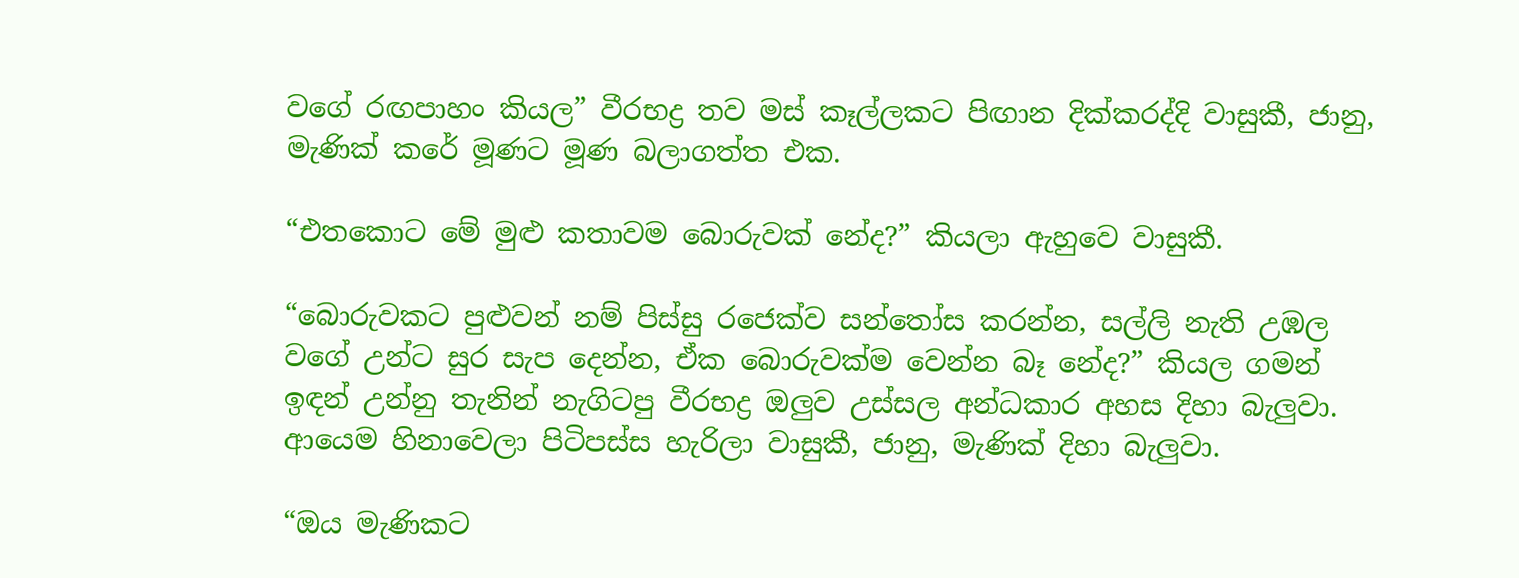වගේ රඟපාහං කියල” වීරභද්‍ර තව මස් කෑල්ලකට පිඟාන දික්කරද්දි වාසුකී, ජානු, මැණික් කරේ මූණට මූණ බලාගත්ත එක.

“එතකොට මේ මුළු කතාවම බොරුවක් නේද?” කියලා ඇහුවෙ වාසුකී.

“බොරුවකට පුළුවන් නම් පිස්සු රජෙක්ව සන්තෝස කරන්න, සල්ලි නැති උඹල වගේ උන්ට සුර සැප දෙන්න, ඒක බොරුවක්ම වෙන්න බෑ නේද?” කියල ගමන් ඉඳන් උන්නු තැනින් නැගිටපු වීරභද්‍ර ඔලුව උස්සල අන්ධකාර අහස දිහා බැලුවා. ආයෙම හිනාවෙලා පිටිපස්ස හැරිලා වාසුකී, ජානු, මැණික් දිහා බැලුවා.

“ඔය මැණිකට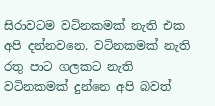සිරාවටම වටිනකමක් නැති එක අපි දන්නවනෙ. වටිනකමක් නැති රතු පාට ගලකට නැති වටිනකමක් දුන්නෙ අපි බවත්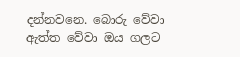දන්නවනෙ. බොරු වේවා ඇත්ත වේවා ඔය ගලට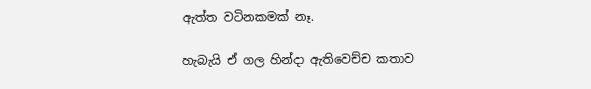ඇත්ත වටිනකමක් නෑ.

හැබැයි ඒ ගල හින්දා ඇතිවෙච්ච කතාව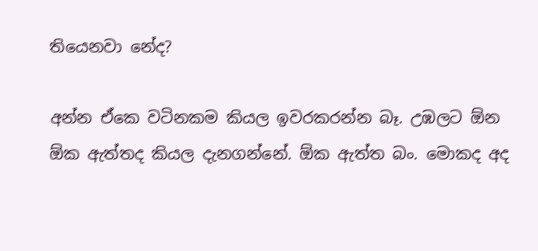තියෙනවා නේද?

අන්න ඒකෙ වටිනකම කියල ඉවරකරන්න බෑ. උඹලට ඕන ඕක ඇත්තද කියල දැනගන්නේ. ඕක ඇත්ත බං. මොකද අද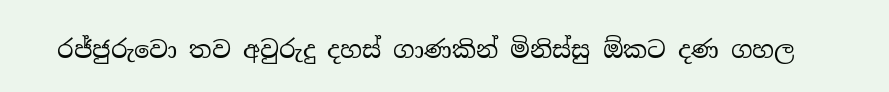රජ්ජුරුවො තව අවුරුදු දහස් ගාණකින් මිනිස්සු ඕකට දණ ගහල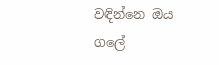වඳින්නෙ ඔය ගලේ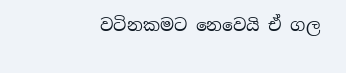වටිනකමට නෙවෙයි ඒ ගල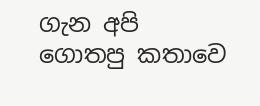ගැන අපි ගොතපු කතාවෙ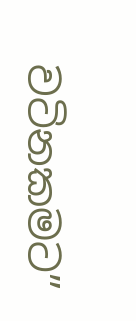වටිනකමට”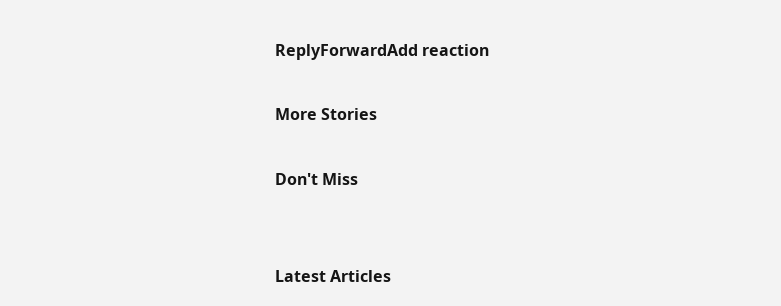ReplyForwardAdd reaction

More Stories

Don't Miss


Latest Articles